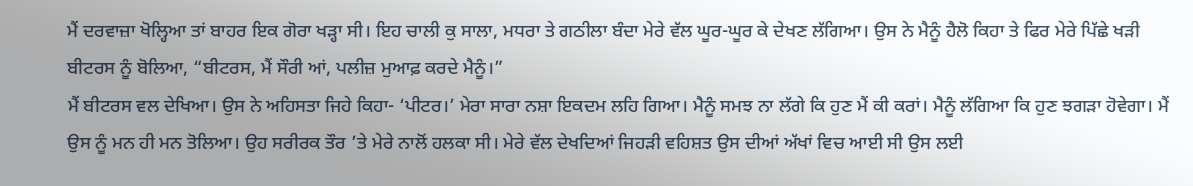ਮੈਂ ਦਰਵਾਜ਼ਾ ਖੋਲ੍ਹਿਆ ਤਾਂ ਬਾਹਰ ਇਕ ਗੋਰਾ ਖੜ੍ਹਾ ਸੀ। ਇਹ ਚਾਲੀ ਕੁ ਸਾਲਾ, ਮਧਰਾ ਤੇ ਗਠੀਲਾ ਬੰਦਾ ਮੇਰੇ ਵੱਲ ਘੂਰ-ਘੂਰ ਕੇ ਦੇਖਣ ਲੱਗਿਆ। ਉਸ ਨੇ ਮੈਨੂੰ ਹੈਲੋ ਕਿਹਾ ਤੇ ਫਿਰ ਮੇਰੇ ਪਿੱਛੇ ਖੜੀ ਬੀਟਰਸ ਨੂੰ ਬੋਲਿਆ, “ਬੀਟਰਸ, ਮੈਂ ਸੌਰੀ ਆਂ, ਪਲੀਜ਼ ਮੁਆਫ਼ ਕਰਦੇ ਮੈਨੂੰ।”
ਮੈਂ ਬੀਟਰਸ ਵਲ ਦੇਖਿਆ। ਉਸ ਨੇ ਅਹਿਸਤਾ ਜਿਹੇ ਕਿਹਾ- ‘ਪੀਟਰ।’ ਮੇਰਾ ਸਾਰਾ ਨਸ਼ਾ ਇਕਦਮ ਲਹਿ ਗਿਆ। ਮੈਨੂੰ ਸਮਝ ਨਾ ਲੱਗੇ ਕਿ ਹੁਣ ਮੈਂ ਕੀ ਕਰਾਂ। ਮੈਨੂੰ ਲੱਗਿਆ ਕਿ ਹੁਣ ਝਗੜਾ ਹੋਵੇਗਾ। ਮੈਂ ਉਸ ਨੂੰ ਮਨ ਹੀ ਮਨ ਤੋਲਿਆ। ਉਹ ਸਰੀਰਕ ਤੌਰ ’ਤੇ ਮੇਰੇ ਨਾਲੋਂ ਹਲਕਾ ਸੀ। ਮੇਰੇ ਵੱਲ ਦੇਖਦਿਆਂ ਜਿਹੜੀ ਵਹਿਸ਼ਤ ਉਸ ਦੀਆਂ ਅੱਖਾਂ ਵਿਚ ਆਈ ਸੀ ਉਸ ਲਈ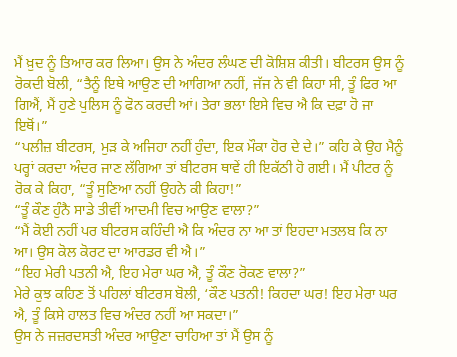ਮੈਂ ਖ਼ੁਦ ਨੂੰ ਤਿਆਰ ਕਰ ਲਿਆ। ਉਸ ਨੇ ਅੰਦਰ ਲੰਘਣ ਦੀ ਕੋਸ਼ਿਸ਼ ਕੀਤੀ। ਬੀਟਰਸ ਉਸ ਨੂੰ ਰੋਕਦੀ ਬੋਲੀ, “ਤੈਨੂੰ ਇਥੇ ਆਉਣ ਦੀ ਆਗਿਆ ਨਹੀਂ, ਜੱਜ ਨੇ ਵੀ ਕਿਹਾ ਸੀ, ਤੂੰ ਫਿਰ ਆ ਗਿਐਂ, ਮੈਂ ਹੁਣੇ ਪੁਲਿਸ ਨੂੰ ਫੋਨ ਕਰਦੀ ਆਂ। ਤੇਰਾ ਭਲਾ ਇਸੇ ਵਿਚ ਐ ਕਿ ਦਫ਼ਾ ਹੋ ਜਾ ਇਥੋਂ।”
“ਪਲੀਜ਼ ਬੀਟਰਸ, ਮੁੜ ਕੇ ਅਜਿਹਾ ਨਹੀਂ ਹੁੰਦਾ, ਇਕ ਮੌਕਾ ਹੋਰ ਦੇ ਦੇ।” ਕਹਿ ਕੇ ਉਹ ਮੈਨੂੰ ਪਰ੍ਹਾਂ ਕਰਦਾ ਅੰਦਰ ਜਾਣ ਲੱਗਿਆ ਤਾਂ ਬੀਟਰਸ ਥਾਵੇਂ ਹੀ ਇਕੱਠੀ ਹੋ ਗਈ। ਮੈਂ ਪੀਟਰ ਨੂੰ ਰੋਕ ਕੇ ਕਿਹਾ, “ਤੂੰ ਸੁਣਿਆ ਨਹੀਂ ਉਹਨੇ ਕੀ ਕਿਹਾ!”
“ਤੂੰ ਕੌਣ ਹੁੰਨੈ ਸਾਡੇ ਤੀਵੀਂ ਆਦਮੀ ਵਿਚ ਆਉਣ ਵਾਲਾ?”
“ਮੈਂ ਕੋਈ ਨਹੀਂ ਪਰ ਬੀਟਰਸ ਕਹਿੰਦੀ ਐ ਕਿ ਅੰਦਰ ਨਾ ਆ ਤਾਂ ਇਹਦਾ ਮਤਲਬ ਕਿ ਨਾ ਆ। ਉਸ ਕੋਲ ਕੋਰਟ ਦਾ ਆਰਡਰ ਵੀ ਐ।”
“ਇਹ ਮੇਰੀ ਪਤਨੀ ਐ, ਇਹ ਮੇਰਾ ਘਰ ਐ, ਤੂੰ ਕੌਣ ਰੋਕਣ ਵਾਲਾ?”
ਮੇਰੇ ਕੁਝ ਕਹਿਣ ਤੋਂ ਪਹਿਲਾਂ ਬੀਟਰਸ ਬੋਲੀ, ‘ਕੌਣ ਪਤਨੀ! ਕਿਹਦਾ ਘਰ! ਇਹ ਮੇਰਾ ਘਰ ਐ, ਤੂੰ ਕਿਸੇ ਹਾਲਤ ਵਿਚ ਅੰਦਰ ਨਹੀਂ ਆ ਸਕਦਾ।”
ਉਸ ਨੇ ਜਜ਼ਰਦਸਤੀ ਅੰਦਰ ਆਉਣਾ ਚਾਹਿਆ ਤਾਂ ਮੈਂ ਉਸ ਨੂੰ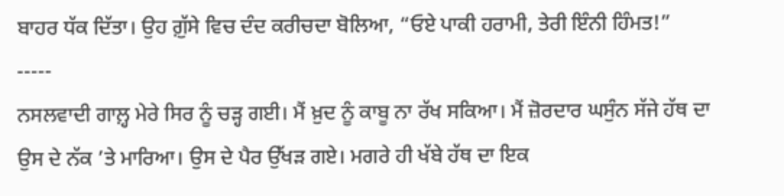ਬਾਹਰ ਧੱਕ ਦਿੱਤਾ। ਉਹ ਗ਼ੁੱਸੇ ਵਿਚ ਦੰਦ ਕਰੀਚਦਾ ਬੋਲਿਆ, “ਓਏ ਪਾਕੀ ਹਰਾਮੀ, ਤੇਰੀ ਇੰਨੀ ਹਿੰਮਤ!”
-----
ਨਸਲਵਾਦੀ ਗਾਲ਼੍ਹ ਮੇਰੇ ਸਿਰ ਨੂੰ ਚੜ੍ਹ ਗਈ। ਮੈਂ ਖ਼ੁਦ ਨੂੰ ਕਾਬੂ ਨਾ ਰੱਖ ਸਕਿਆ। ਮੈਂ ਜ਼ੋਰਦਾਰ ਘਸੁੰਨ ਸੱਜੇ ਹੱਥ ਦਾ ਉਸ ਦੇ ਨੱਕ ’ਤੇ ਮਾਰਿਆ। ਉਸ ਦੇ ਪੈਰ ਉੱਖੜ ਗਏ। ਮਗਰੇ ਹੀ ਖੱਬੇ ਹੱਥ ਦਾ ਇਕ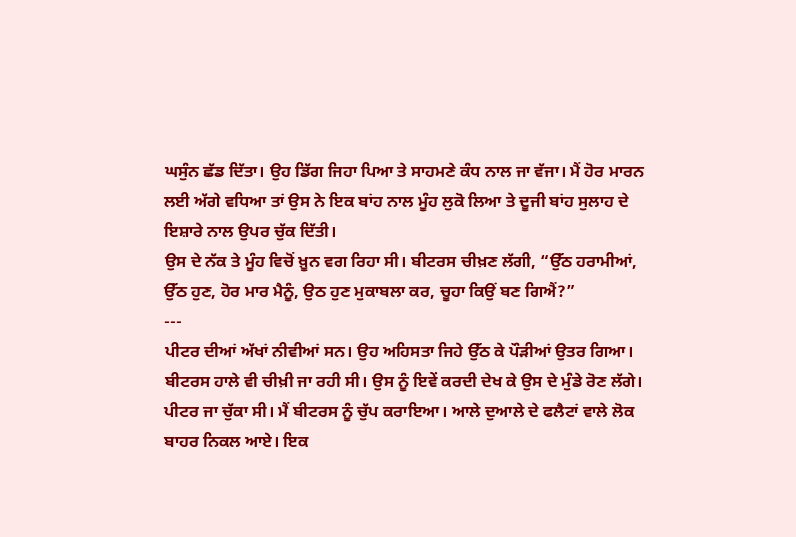ਘਸੁੰਨ ਛੱਡ ਦਿੱਤਾ। ਉਹ ਡਿੱਗ ਜਿਹਾ ਪਿਆ ਤੇ ਸਾਹਮਣੇ ਕੰਧ ਨਾਲ ਜਾ ਵੱਜਾ। ਮੈਂ ਹੋਰ ਮਾਰਨ ਲਈ ਅੱਗੇ ਵਧਿਆ ਤਾਂ ਉਸ ਨੇ ਇਕ ਬਾਂਹ ਨਾਲ ਮੂੰਹ ਲੁਕੋ ਲਿਆ ਤੇ ਦੂਜੀ ਬਾਂਹ ਸੁਲਾਹ ਦੇ ਇਸ਼ਾਰੇ ਨਾਲ ਉਪਰ ਚੁੱਕ ਦਿੱਤੀ।
ਉਸ ਦੇ ਨੱਕ ਤੇ ਮੂੰਹ ਵਿਚੋਂ ਖ਼ੂਨ ਵਗ ਰਿਹਾ ਸੀ। ਬੀਟਰਸ ਚੀਖ਼ਣ ਲੱਗੀ, “ਉੱਠ ਹਰਾਮੀਆਂ, ਉੱਠ ਹੁਣ, ਹੋਰ ਮਾਰ ਮੈਨੂੰ, ਉਠ ਹੁਣ ਮੁਕਾਬਲਾ ਕਰ, ਚੂਹਾ ਕਿਉਂ ਬਣ ਗਿਐਂ?”
---
ਪੀਟਰ ਦੀਆਂ ਅੱਖਾਂ ਨੀਵੀਆਂ ਸਨ। ਉਹ ਅਹਿਸਤਾ ਜਿਹੇ ਉੱਠ ਕੇ ਪੌੜੀਆਂ ਉਤਰ ਗਿਆ। ਬੀਟਰਸ ਹਾਲੇ ਵੀ ਚੀਖ਼ੀ ਜਾ ਰਹੀ ਸੀ। ਉਸ ਨੂੰ ਇਵੇਂ ਕਰਦੀ ਦੇਖ ਕੇ ਉਸ ਦੇ ਮੁੰਡੇ ਰੋਣ ਲੱਗੇ। ਪੀਟਰ ਜਾ ਚੁੱਕਾ ਸੀ। ਮੈਂ ਬੀਟਰਸ ਨੂੰ ਚੁੱਪ ਕਰਾਇਆ। ਆਲੇ ਦੁਆਲੇ ਦੇ ਫਲੈਟਾਂ ਵਾਲੇ ਲੋਕ ਬਾਹਰ ਨਿਕਲ ਆਏ। ਇਕ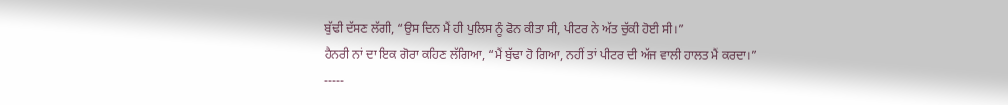ਬੁੱਢੀ ਦੱਸਣ ਲੱਗੀ, “ਉਸ ਦਿਨ ਮੈਂ ਹੀ ਪੁਲਿਸ ਨੂੰ ਫੋਨ ਕੀਤਾ ਸੀ, ਪੀਟਰ ਨੇ ਅੱਤ ਚੁੱਕੀ ਹੋਈ ਸੀ।”
ਹੈਨਰੀ ਨਾਂ ਦਾ ਇਕ ਗੋਰਾ ਕਹਿਣ ਲੱਗਿਆ, “ਮੈਂ ਬੁੱਢਾ ਹੋ ਗਿਆ, ਨਹੀਂ ਤਾਂ ਪੀਟਰ ਦੀ ਅੱਜ ਵਾਲੀ ਹਾਲਤ ਮੈਂ ਕਰਦਾ।”
-----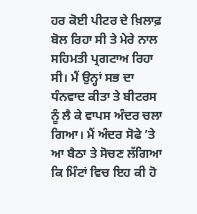ਹਰ ਕੋਈ ਪੀਟਰ ਦੇ ਖ਼ਿਲਾਫ਼ ਬੋਲ ਰਿਹਾ ਸੀ ਤੇ ਮੇਰੇ ਨਾਲ ਸਹਿਮਤੀ ਪ੍ਰਗਟਾਅ ਰਿਹਾ ਸੀ। ਮੈਂ ਉਨ੍ਹਾਂ ਸਭ ਦਾ ਧੰਨਵਾਦ ਕੀਤਾ ਤੇ ਬੀਟਰਸ ਨੂੰ ਲੈ ਕੇ ਵਾਪਸ ਅੰਦਰ ਚਲਾ ਗਿਆ। ਮੈਂ ਅੰਦਰ ਸੋਫੇ ’ਤੇ ਆ ਬੈਠਾ ਤੇ ਸੋਚਣ ਲੱਗਿਆ ਕਿ ਮਿੰਟਾਂ ਵਿਚ ਇਹ ਕੀ ਹੋ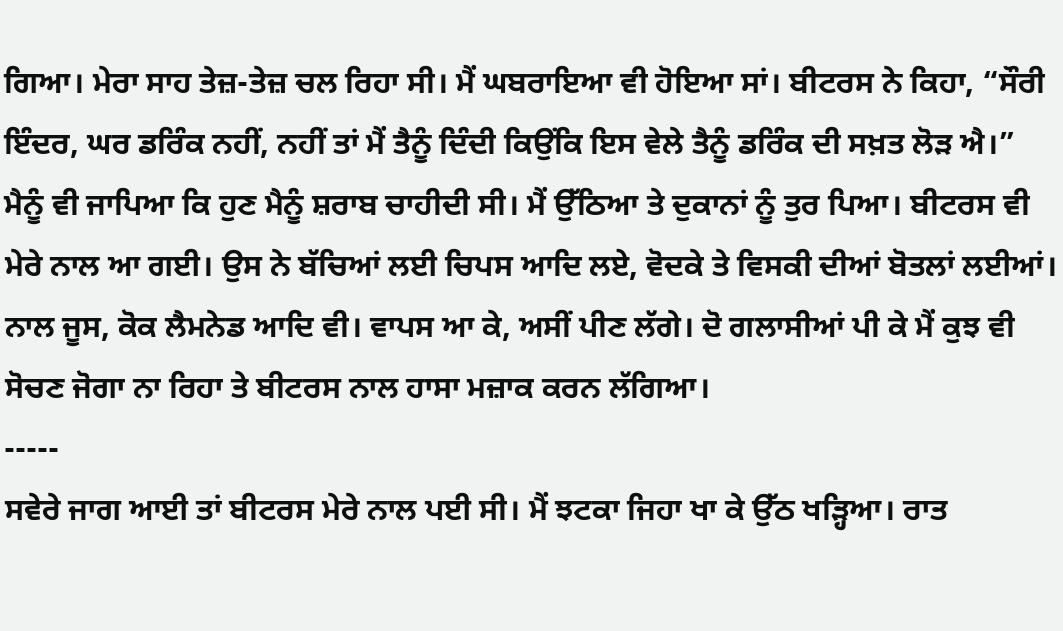ਗਿਆ। ਮੇਰਾ ਸਾਹ ਤੇਜ਼-ਤੇਜ਼ ਚਲ ਰਿਹਾ ਸੀ। ਮੈਂ ਘਬਰਾਇਆ ਵੀ ਹੋਇਆ ਸਾਂ। ਬੀਟਰਸ ਨੇ ਕਿਹਾ, “ਸੌਰੀ ਇੰਦਰ, ਘਰ ਡਰਿੰਕ ਨਹੀਂ, ਨਹੀਂ ਤਾਂ ਮੈਂ ਤੈਨੂੰ ਦਿੰਦੀ ਕਿਉਂਕਿ ਇਸ ਵੇਲੇ ਤੈਨੂੰ ਡਰਿੰਕ ਦੀ ਸਖ਼ਤ ਲੋੜ ਐ।”
ਮੈਨੂੰ ਵੀ ਜਾਪਿਆ ਕਿ ਹੁਣ ਮੈਨੂੰ ਸ਼ਰਾਬ ਚਾਹੀਦੀ ਸੀ। ਮੈਂ ਉੱਠਿਆ ਤੇ ਦੁਕਾਨਾਂ ਨੂੰ ਤੁਰ ਪਿਆ। ਬੀਟਰਸ ਵੀ ਮੇਰੇ ਨਾਲ ਆ ਗਈ। ਉਸ ਨੇ ਬੱਚਿਆਂ ਲਈ ਚਿਪਸ ਆਦਿ ਲਏ, ਵੋਦਕੇ ਤੇ ਵਿਸਕੀ ਦੀਆਂ ਬੋਤਲਾਂ ਲਈਆਂ। ਨਾਲ ਜੂਸ, ਕੋਕ ਲੈਮਨੇਡ ਆਦਿ ਵੀ। ਵਾਪਸ ਆ ਕੇ, ਅਸੀਂ ਪੀਣ ਲੱਗੇ। ਦੋ ਗਲਾਸੀਆਂ ਪੀ ਕੇ ਮੈਂ ਕੁਝ ਵੀ ਸੋਚਣ ਜੋਗਾ ਨਾ ਰਿਹਾ ਤੇ ਬੀਟਰਸ ਨਾਲ ਹਾਸਾ ਮਜ਼ਾਕ ਕਰਨ ਲੱਗਿਆ।
-----
ਸਵੇਰੇ ਜਾਗ ਆਈ ਤਾਂ ਬੀਟਰਸ ਮੇਰੇ ਨਾਲ ਪਈ ਸੀ। ਮੈਂ ਝਟਕਾ ਜਿਹਾ ਖਾ ਕੇ ਉੱਠ ਖੜ੍ਹਿਆ। ਰਾਤ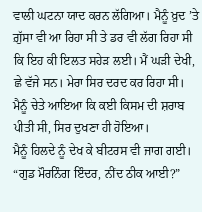ਵਾਲੀ ਘਟਨਾ ਯਾਦ ਕਰਨ ਲੱਗਿਆ। ਮੈਨੂੰ ਖ਼ੁਦ ’ਤੇ ਗ਼ੁੱਸਾ ਵੀ ਆ ਰਿਹਾ ਸੀ ਤੇ ਡਰ ਵੀ ਲੱਗ ਰਿਹਾ ਸੀ ਕਿ ਇਹ ਕੀ ਇਲਤ ਸਹੇੜ ਲਈ। ਮੈਂ ਘੜੀ ਦੇਖੀ, ਛੇ ਵੱਜੇ ਸਨ। ਮੇਰਾ ਸਿਰ ਦਰਦ ਕਰ ਰਿਹਾ ਸੀ। ਮੈਨੂੰ ਚੇਤੇ ਆਇਆ ਕਿ ਕਈ ਕਿਸਮ ਦੀ ਸ਼ਰਾਬ ਪੀਤੀ ਸੀ, ਸਿਰ ਦੁਖਣਾ ਹੀ ਹੋਇਆ।
ਮੈਨੂੰ ਹਿਲਦੇ ਨੂੰ ਦੇਖ ਕੇ ਬੀਟਰਸ ਵੀ ਜਾਗ ਗਈ। “ਗੁਡ ਮੌਰਨਿੰਗ ਇੰਦਰ, ਨੀਂਦ ਠੀਕ ਆਈ?”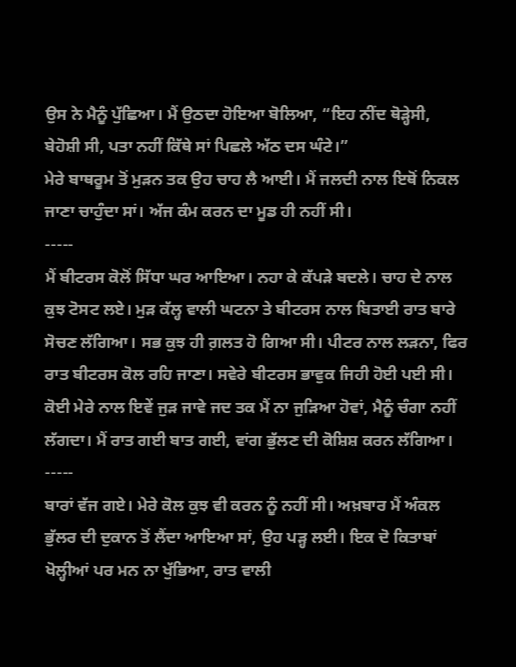ਉਸ ਨੇ ਮੈਨੂੰ ਪੁੱਛਿਆ। ਮੈਂ ਉਠਦਾ ਹੋਇਆ ਬੋਲਿਆ, “ਇਹ ਨੀਂਦ ਥੋੜ੍ਹੇਸੀ, ਬੇਹੋਸ਼ੀ ਸੀ, ਪਤਾ ਨਹੀਂ ਕਿੱਥੇ ਸਾਂ ਪਿਛਲੇ ਅੱਠ ਦਸ ਘੰਟੇ।”
ਮੇਰੇ ਬਾਥਰੂਮ ਤੋਂ ਮੁੜਨ ਤਕ ਉਹ ਚਾਹ ਲੈ ਆਈ। ਮੈਂ ਜਲਦੀ ਨਾਲ ਇਥੋਂ ਨਿਕਲ ਜਾਣਾ ਚਾਹੁੰਦਾ ਸਾਂ। ਅੱਜ ਕੰਮ ਕਰਨ ਦਾ ਮੂਡ ਹੀ ਨਹੀਂ ਸੀ।
-----
ਮੈਂ ਬੀਟਰਸ ਕੋਲੋਂ ਸਿੱਧਾ ਘਰ ਆਇਆ। ਨਹਾ ਕੇ ਕੱਪੜੇ ਬਦਲੇ। ਚਾਹ ਦੇ ਨਾਲ ਕੁਝ ਟੋਸਟ ਲਏ। ਮੁੜ ਕੱਲ੍ਹ ਵਾਲੀ ਘਟਨਾ ਤੇ ਬੀਟਰਸ ਨਾਲ ਬਿਤਾਈ ਰਾਤ ਬਾਰੇ ਸੋਚਣ ਲੱਗਿਆ। ਸਭ ਕੁਝ ਹੀ ਗ਼ਲਤ ਹੋ ਗਿਆ ਸੀ। ਪੀਟਰ ਨਾਲ ਲੜਨਾ, ਫਿਰ ਰਾਤ ਬੀਟਰਸ ਕੋਲ ਰਹਿ ਜਾਣਾ। ਸਵੇਰੇ ਬੀਟਰਸ ਭਾਵੁਕ ਜਿਹੀ ਹੋਈ ਪਈ ਸੀ। ਕੋਈ ਮੇਰੇ ਨਾਲ ਇਵੇਂ ਜੁੜ ਜਾਵੇ ਜਦ ਤਕ ਮੈਂ ਨਾ ਜੁੜਿਆ ਹੋਵਾਂ, ਮੈਨੂੰ ਚੰਗਾ ਨਹੀਂ ਲੱਗਦਾ। ਮੈਂ ਰਾਤ ਗਈ ਬਾਤ ਗਈ, ਵਾਂਗ ਭੁੱਲਣ ਦੀ ਕੋਸ਼ਿਸ਼ ਕਰਨ ਲੱਗਿਆ।
-----
ਬਾਰਾਂ ਵੱਜ ਗਏ। ਮੇਰੇ ਕੋਲ ਕੁਝ ਵੀ ਕਰਨ ਨੂੰ ਨਹੀਂ ਸੀ। ਅਖ਼ਬਾਰ ਮੈਂ ਅੰਕਲ ਭੁੱਲਰ ਦੀ ਦੁਕਾਨ ਤੋਂ ਲੈਂਦਾ ਆਇਆ ਸਾਂ, ਉਹ ਪੜ੍ਹ ਲਈ। ਇਕ ਦੋ ਕਿਤਾਬਾਂ ਖੋਲ੍ਹੀਆਂ ਪਰ ਮਨ ਨਾ ਖੁੱਭਿਆ, ਰਾਤ ਵਾਲੀ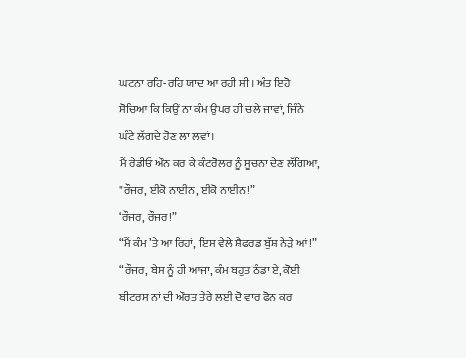ਘਟਨਾ ਰਹਿ-ਰਹਿ ਯਾਦ ਆ ਰਹੀ ਸੀ। ਅੰਤ ਇਹੋ ਸੋਚਿਆ ਕਿ ਕਿਉਂ ਨਾ ਕੰਮ ਉਪਰ ਹੀ ਚਲੇ ਜਾਵਾਂ, ਜਿੰਨੇ ਘੰਟੇ ਲੱਗਦੇ ਹੋਣ ਲਾ ਲਵਾਂ।
ਮੈਂ ਰੇਡੀਓ ਔਨ ਕਰ ਕੇ ਕੰਟਰੋਲਰ ਨੂੰ ਸੂਚਨਾ ਦੇਣ ਲੱਗਿਆ, "ਰੌਜਰ, ਈਕੋ ਨਾਈਨ, ਈਕੋ ਨਾਈਨ!”
‘ਰੌਜਰ, ਰੌਜਰ!”
“ਮੈਂ ਕੰਮ ’ਤੇ ਆ ਰਿਹਾਂ, ਇਸ ਵੇਲੇ ਸ਼ੈਫਰਡ ਬੁੱਸ਼ ਨੇੜੇ ਆਂ!”
“ਰੌਜਰ, ਬੇਸ ਨੂੰ ਹੀ ਆਜਾ, ਕੰਮ ਬਹੁਤ ਠੰਡਾ ਏ, ਕੋਈ ਬੀਟਰਸ ਨਾਂ ਦੀ ਔਰਤ ਤੇਰੇ ਲਈ ਦੋ ਵਾਰ ਫੋਨ ਕਰ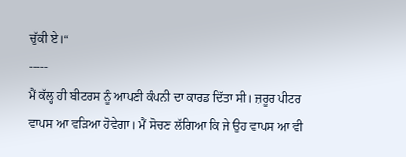ਚੁੱਕੀ ਏ।“
-----
ਮੈਂ ਕੱਲ੍ਹ ਹੀ ਬੀਟਰਸ ਨੂੰ ਆਪਣੀ ਕੰਪਨੀ ਦਾ ਕਾਰਡ ਦਿੱਤਾ ਸੀ। ਜ਼ਰੂਰ ਪੀਟਰ ਵਾਪਸ ਆ ਵੜਿਆ ਹੋਵੇਗਾ। ਮੈਂ ਸੋਚਣ ਲੱਗਿਆ ਕਿ ਜੇ ਉਹ ਵਾਪਸ ਆ ਵੀ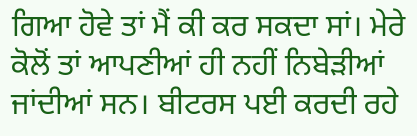ਗਿਆ ਹੋਵੇ ਤਾਂ ਮੈਂ ਕੀ ਕਰ ਸਕਦਾ ਸਾਂ। ਮੇਰੇ ਕੋਲੋਂ ਤਾਂ ਆਪਣੀਆਂ ਹੀ ਨਹੀਂ ਨਿਬੇੜੀਆਂ ਜਾਂਦੀਆਂ ਸਨ। ਬੀਟਰਸ ਪਈ ਕਰਦੀ ਰਹੇ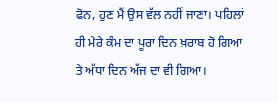ਫੋਨ, ਹੁਣ ਮੈਂ ਉਸ ਵੱਲ ਨਹੀਂ ਜਾਣਾ। ਪਹਿਲਾਂ ਹੀ ਮੇਰੇ ਕੰਮ ਦਾ ਪੂਰਾ ਦਿਨ ਖ਼ਰਾਬ ਹੋ ਗਿਆ ਤੇ ਅੱਧਾ ਦਿਨ ਅੱਜ ਦਾ ਵੀ ਗਿਆ।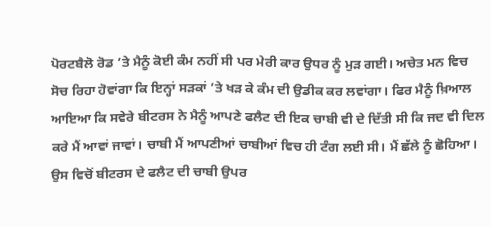ਪੋਰਟਬੈਲੋ ਰੋਡ ’ਤੇ ਮੈਨੂੰ ਕੋਈ ਕੰਮ ਨਹੀਂ ਸੀ ਪਰ ਮੇਰੀ ਕਾਰ ਉਧਰ ਨੂੰ ਮੁੜ ਗਈ। ਅਚੇਤ ਮਨ ਵਿਚ ਸੋਚ ਰਿਹਾ ਹੋਵਾਂਗਾ ਕਿ ਇਨ੍ਹਾਂ ਸੜਕਾਂ ’ਤੇ ਖੜ ਕੇ ਕੰਮ ਦੀ ਉਡੀਕ ਕਰ ਲਵਾਂਗਾ। ਫਿਰ ਮੈਨੂੰ ਖ਼ਿਆਲ ਆਇਆ ਕਿ ਸਵੇਰੇ ਬੀਟਰਸ ਨੇ ਮੈਨੂੰ ਆਪਣੇ ਫਲੈਟ ਦੀ ਇਕ ਚਾਬੀ ਵੀ ਦੇ ਦਿੱਤੀ ਸੀ ਕਿ ਜਦ ਵੀ ਦਿਲ ਕਰੇ ਮੈਂ ਆਵਾਂ ਜਾਵਾਂ। ਚਾਬੀ ਮੈਂ ਆਪਣੀਆਂ ਚਾਬੀਆਂ ਵਿਚ ਹੀ ਟੰਗ ਲਈ ਸੀ। ਮੈਂ ਛੱਲੇ ਨੂੰ ਛੋਹਿਆ। ਉਸ ਵਿਚੋਂ ਬੀਟਰਸ ਦੇ ਫਲੈਟ ਦੀ ਚਾਬੀ ਉਪਰ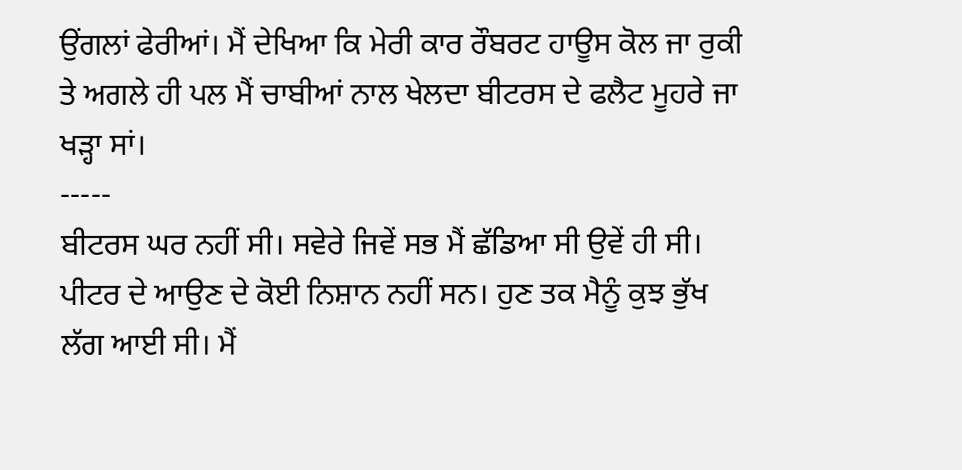ਉਂਗਲਾਂ ਫੇਰੀਆਂ। ਮੈਂ ਦੇਖਿਆ ਕਿ ਮੇਰੀ ਕਾਰ ਰੌਬਰਟ ਹਾਊਸ ਕੋਲ ਜਾ ਰੁਕੀ ਤੇ ਅਗਲੇ ਹੀ ਪਲ ਮੈਂ ਚਾਬੀਆਂ ਨਾਲ ਖੇਲਦਾ ਬੀਟਰਸ ਦੇ ਫਲੈਟ ਮੂਹਰੇ ਜਾ ਖੜ੍ਹਾ ਸਾਂ।
-----
ਬੀਟਰਸ ਘਰ ਨਹੀਂ ਸੀ। ਸਵੇਰੇ ਜਿਵੇਂ ਸਭ ਮੈਂ ਛੱਡਿਆ ਸੀ ਉਵੇਂ ਹੀ ਸੀ। ਪੀਟਰ ਦੇ ਆਉਣ ਦੇ ਕੋਈ ਨਿਸ਼ਾਨ ਨਹੀਂ ਸਨ। ਹੁਣ ਤਕ ਮੈਨੂੰ ਕੁਝ ਭੁੱਖ ਲੱਗ ਆਈ ਸੀ। ਮੈਂ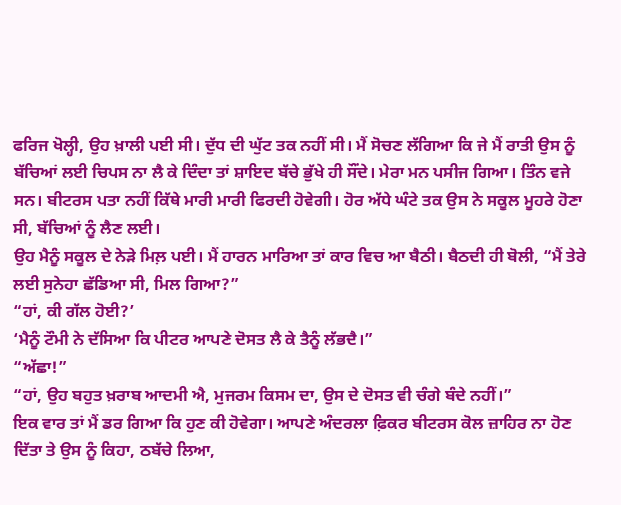ਫਰਿਜ ਖੋਲ੍ਹੀ, ਉਹ ਖ਼ਾਲੀ ਪਈ ਸੀ। ਦੁੱਧ ਦੀ ਘੁੱਟ ਤਕ ਨਹੀਂ ਸੀ। ਮੈਂ ਸੋਚਣ ਲੱਗਿਆ ਕਿ ਜੇ ਮੈਂ ਰਾਤੀ ਉਸ ਨੂੰ ਬੱਚਿਆਂ ਲਈ ਚਿਪਸ ਨਾ ਲੈ ਕੇ ਦਿੰਦਾ ਤਾਂ ਸ਼ਾਇਦ ਬੱਚੇ ਭੁੱਖੇ ਹੀ ਸੌਂਦੇ। ਮੇਰਾ ਮਨ ਪਸੀਜ ਗਿਆ। ਤਿੰਨ ਵਜੇ ਸਨ। ਬੀਟਰਸ ਪਤਾ ਨਹੀਂ ਕਿੱਥੇ ਮਾਰੀ ਮਾਰੀ ਫਿਰਦੀ ਹੋਵੇਗੀ। ਹੋਰ ਅੱਧੇ ਘੰਟੇ ਤਕ ਉਸ ਨੇ ਸਕੂਲ ਮੂਹਰੇ ਹੋਣਾ ਸੀ, ਬੱਚਿਆਂ ਨੂੰ ਲੈਣ ਲਈ।
ਉਹ ਮੈਨੂੰ ਸਕੂਲ ਦੇ ਨੇੜੇ ਮਿਲ਼ ਪਈ। ਮੈਂ ਹਾਰਨ ਮਾਰਿਆ ਤਾਂ ਕਾਰ ਵਿਚ ਆ ਬੈਠੀ। ਬੈਠਦੀ ਹੀ ਬੋਲੀ, “ਮੈਂ ਤੇਰੇ ਲਈ ਸੁਨੇਹਾ ਛੱਡਿਆ ਸੀ, ਮਿਲ ਗਿਆ?”
“ਹਾਂ, ਕੀ ਗੱਲ ਹੋਈ?’
‘ਮੈਨੂੰ ਟੌਮੀ ਨੇ ਦੱਸਿਆ ਕਿ ਪੀਟਰ ਆਪਣੇ ਦੋਸਤ ਲੈ ਕੇ ਤੈਨੂੰ ਲੱਭਦੈ।”
“ਅੱਛਾ!”
“ਹਾਂ, ਉਹ ਬਹੁਤ ਖ਼ਰਾਬ ਆਦਮੀ ਐ, ਮੁਜਰਮ ਕਿਸਮ ਦਾ, ਉਸ ਦੇ ਦੋਸਤ ਵੀ ਚੰਗੇ ਬੰਦੇ ਨਹੀਂ।”
ਇਕ ਵਾਰ ਤਾਂ ਮੈਂ ਡਰ ਗਿਆ ਕਿ ਹੁਣ ਕੀ ਹੋਵੇਗਾ। ਆਪਣੇ ਅੰਦਰਲਾ ਫ਼ਿਕਰ ਬੀਟਰਸ ਕੋਲ ਜ਼ਾਹਿਰ ਨਾ ਹੋਣ ਦਿੱਤਾ ਤੇ ਉਸ ਨੂੰ ਕਿਹਾ, ਠਬੱਚੇ ਲਿਆ,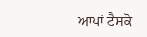ਆਪਾਂ ਟੈਸਕੋ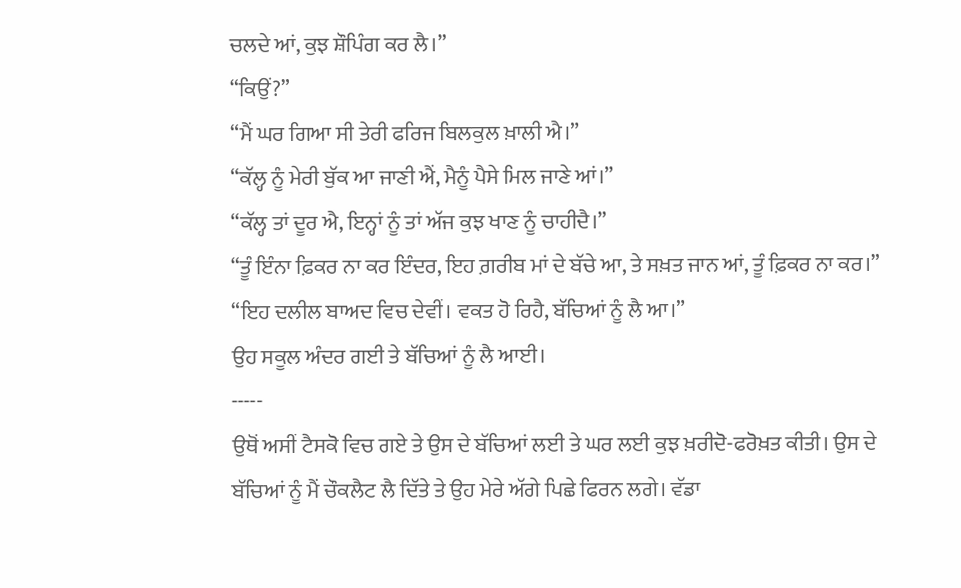ਚਲਦੇ ਆਂ, ਕੁਝ ਸ਼ੌਪਿੰਗ ਕਰ ਲੈ।”
“ਕਿਉਂ?”
“ਮੈਂ ਘਰ ਗਿਆ ਸੀ ਤੇਰੀ ਫਰਿਜ ਬਿਲਕੁਲ ਖ਼ਾਲੀ ਐ।”
“ਕੱਲ੍ਹ ਨੂੰ ਮੇਰੀ ਬੁੱਕ ਆ ਜਾਣੀ ਐਂ, ਮੈਨੂੰ ਪੈਸੇ ਮਿਲ ਜਾਣੇ ਆਂ।”
“ਕੱਲ੍ਹ ਤਾਂ ਦੂਰ ਐ, ਇਨ੍ਹਾਂ ਨੂੰ ਤਾਂ ਅੱਜ ਕੁਝ ਖਾਣ ਨੂੰ ਚਾਹੀਦੈ।”
“ਤੂੰ ਇੰਨਾ ਫ਼ਿਕਰ ਨਾ ਕਰ ਇੰਦਰ, ਇਹ ਗ਼ਰੀਬ ਮਾਂ ਦੇ ਬੱਚੇ ਆ, ਤੇ ਸਖ਼ਤ ਜਾਨ ਆਂ, ਤੂੰ ਫ਼ਿਕਰ ਨਾ ਕਰ।”
“ਇਹ ਦਲੀਲ ਬਾਅਦ ਵਿਚ ਦੇਵੀਂ। ਵਕਤ ਹੋ ਰਿਹੈ, ਬੱਚਿਆਂ ਨੂੰ ਲੈ ਆ।”
ਉਹ ਸਕੂਲ ਅੰਦਰ ਗਈ ਤੇ ਬੱਚਿਆਂ ਨੂੰ ਲੈ ਆਈ।
-----
ਉਥੋਂ ਅਸੀਂ ਟੈਸਕੋ ਵਿਚ ਗਏ ਤੇ ਉਸ ਦੇ ਬੱਚਿਆਂ ਲਈ ਤੇ ਘਰ ਲਈ ਕੁਝ ਖ਼ਰੀਦੋ-ਫਰੋਖ਼ਤ ਕੀਤੀ। ਉਸ ਦੇ ਬੱਚਿਆਂ ਨੂੰ ਮੈਂ ਚੌਕਲੈਟ ਲੈ ਦਿੱਤੇ ਤੇ ਉਹ ਮੇਰੇ ਅੱਗੇ ਪਿਛੇ ਫਿਰਨ ਲਗੇ। ਵੱਡਾ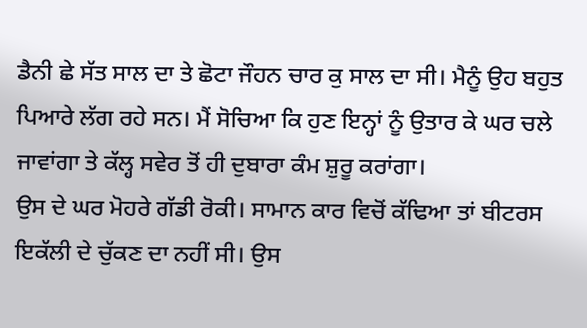ਡੈਨੀ ਛੇ ਸੱਤ ਸਾਲ ਦਾ ਤੇ ਛੋਟਾ ਜੌਹਨ ਚਾਰ ਕੁ ਸਾਲ ਦਾ ਸੀ। ਮੈਨੂੰ ਉਹ ਬਹੁਤ ਪਿਆਰੇ ਲੱਗ ਰਹੇ ਸਨ। ਮੈਂ ਸੋਚਿਆ ਕਿ ਹੁਣ ਇਨ੍ਹਾਂ ਨੂੰ ਉਤਾਰ ਕੇ ਘਰ ਚਲੇ ਜਾਵਾਂਗਾ ਤੇ ਕੱਲ੍ਹ ਸਵੇਰ ਤੋਂ ਹੀ ਦੁਬਾਰਾ ਕੰਮ ਸ਼ੁਰੂ ਕਰਾਂਗਾ।
ਉਸ ਦੇ ਘਰ ਮੋਹਰੇ ਗੱਡੀ ਰੋਕੀ। ਸਾਮਾਨ ਕਾਰ ਵਿਚੋਂ ਕੱਢਿਆ ਤਾਂ ਬੀਟਰਸ ਇਕੱਲੀ ਦੇ ਚੁੱਕਣ ਦਾ ਨਹੀਂ ਸੀ। ਉਸ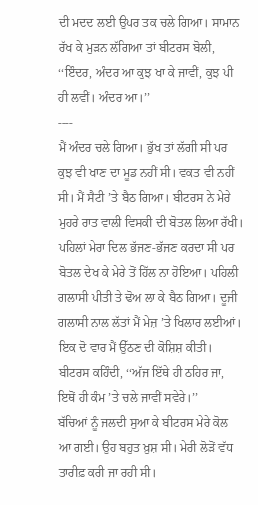ਦੀ ਮਦਦ ਲਈ ਉਪਰ ਤਕ ਚਲੇ ਗਿਆ। ਸਾਮਾਨ ਰੱਖ ਕੇ ਮੁੜਨ ਲੱਗਿਆ ਤਾਂ ਬੀਟਰਸ ਬੋਲੀ, ‘‘ਇੰਦਰ, ਅੰਦਰ ਆ ਕੁਝ ਖਾ ਕੇ ਜਾਵੀਂ, ਕੁਝ ਪੀ ਹੀ ਲਵੀਂ। ਅੰਦਰ ਆ।’’
----
ਮੈਂ ਅੰਦਰ ਚਲੇ ਗਿਆ। ਭੁੱਖ ਤਾਂ ਲੱਗੀ ਸੀ ਪਰ ਕੁਝ ਵੀ ਖਾਣ ਦਾ ਮੂਡ ਨਹੀਂ ਸੀ। ਵਕਤ ਵੀ ਨਹੀਂ ਸੀ। ਮੈਂ ਸੈਟੀ ’ਤੇ ਬੈਠ ਗਿਆ। ਬੀਟਰਸ ਨੇ ਮੇਰੇ ਮੁਹਰੇ ਰਾਤ ਵਾਲੀ ਵਿਸਕੀ ਦੀ ਬੋਤਲ ਲਿਆ ਰੱਖੀ। ਪਹਿਲਾਂ ਮੇਰਾ ਦਿਲ ਭੱਜਣ-ਭੱਜਣ ਕਰਦਾ ਸੀ ਪਰ ਬੋਤਲ ਦੇਖ ਕੇ ਮੇਰੇ ਤੋਂ ਹਿੱਲ ਨਾ ਹੋਇਆ। ਪਹਿਲੀ ਗਲਾਸੀ ਪੀਤੀ ਤੇ ਢੋਅ ਲਾ ਕੇ ਬੈਠ ਗਿਆ। ਦੂਜੀ ਗਲਾਸੀ ਨਾਲ ਲੱਤਾਂ ਮੈਂ ਮੇਜ਼ ’ਤੇ ਖਿਲਾਰ ਲਈਆਂ।
ਇਕ ਦੋ ਵਾਰ ਮੈਂ ਉੱਠਣ ਦੀ ਕੋਸ਼ਿਸ਼ ਕੀਤੀ। ਬੀਟਰਸ ਕਹਿੰਦੀ, ‘‘ਅੱਜ ਇੱਥੇ ਹੀ ਠਹਿਰ ਜਾ, ਇਥੋਂ ਹੀ ਕੰਮ ’ਤੇ ਚਲੇ ਜਾਵੀਂ ਸਵੇਰੇ।’’
ਬੱਚਿਆਂ ਨੂੰ ਜਲਦੀ ਸੁਆ ਕੇ ਬੀਟਰਸ ਮੇਰੇ ਕੋਲ ਆ ਗਈ। ਉਹ ਬਹੁਤ ਖ਼ੁਸ਼ ਸੀ। ਮੇਰੀ ਲੋੜੋਂ ਵੱਧ ਤਾਰੀਫ਼ ਕਰੀ ਜਾ ਰਹੀ ਸੀ।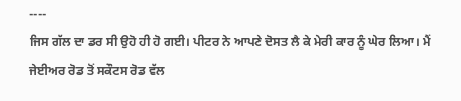----
ਜਿਸ ਗੱਲ ਦਾ ਡਰ ਸੀ ਉਹੋ ਹੀ ਹੋ ਗਈ। ਪੀਟਰ ਨੇ ਆਪਣੇ ਦੋਸਤ ਲੈ ਕੇ ਮੇਰੀ ਕਾਰ ਨੂੰ ਘੇਰ ਲਿਆ। ਮੈਂ ਜੇਈਅਰ ਰੋਡ ਤੋਂ ਸਕੌਟਸ ਰੋਡ ਵੱਲ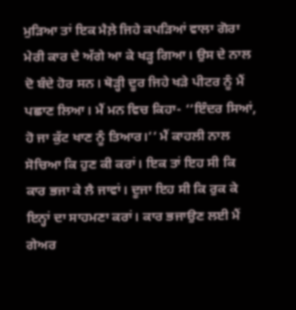ਮੁੜਿਆ ਤਾਂ ਇਕ ਮੈਲ਼ੇ ਜਿਹੇ ਕਪੜਿਆਂ ਵਾਲਾ ਗੋਰਾ ਮੇਰੀ ਕਾਰ ਦੇ ਅੱਗੇ ਆ ਕੇ ਖੜ੍ਹ ਗਿਆ। ਉਸ ਦੇ ਨਾਲ ਦੋ ਬੰਦੇ ਹੋਰ ਸਨ। ਥੋੜ੍ਹੀ ਦੂਰ ਜਿਹੇ ਖੜੇ ਪੀਟਰ ਨੂੰ ਮੈਂ ਪਛਾਣ ਲਿਆ। ਮੈਂ ਮਨ ਵਿਚ ਕਿਹਾ- ‘‘ਇੰਦਰ ਸਿਆਂ, ਹੋ ਜਾ ਕੁੱਟ ਖਾਣ ਨੂੰ ਤਿਆਰ।’’ ਮੈਂ ਕਾਹਲੀ ਨਾਲ ਸੋਚਿਆ ਕਿ ਹੁਣ ਕੀ ਕਰਾਂ। ਇਕ ਤਾਂ ਇਹ ਸੀ ਕਿ ਕਾਰ ਭਜਾ ਕੇ ਲੈ ਜਾਵਾਂ। ਦੂਜਾ ਇਹ ਸੀ ਕਿ ਰੁਕ ਕੇ ਇਨ੍ਹਾਂ ਦਾ ਸਾਹਮਣਾ ਕਰਾਂ। ਕਾਰ ਭਜਾਉਣ ਲਈ ਮੈਂ ਗੇਅਰ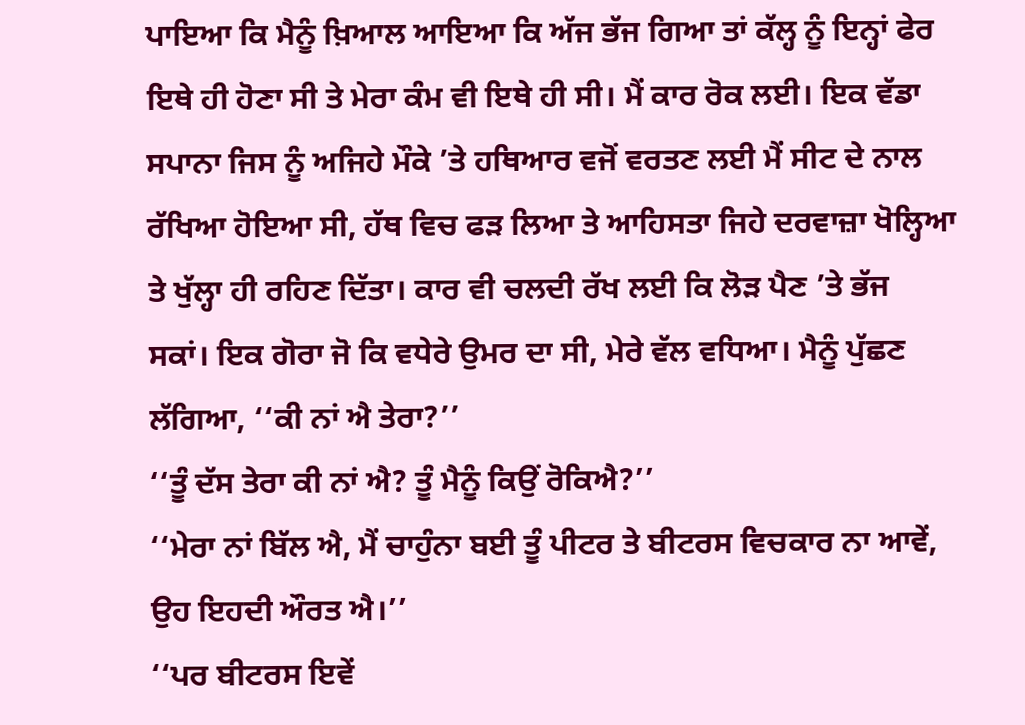ਪਾਇਆ ਕਿ ਮੈਨੂੰ ਖ਼ਿਆਲ ਆਇਆ ਕਿ ਅੱਜ ਭੱਜ ਗਿਆ ਤਾਂ ਕੱਲ੍ਹ ਨੂੰ ਇਨ੍ਹਾਂ ਫੇਰ ਇਥੇ ਹੀ ਹੋਣਾ ਸੀ ਤੇ ਮੇਰਾ ਕੰਮ ਵੀ ਇਥੇ ਹੀ ਸੀ। ਮੈਂ ਕਾਰ ਰੋਕ ਲਈ। ਇਕ ਵੱਡਾ ਸਪਾਨਾ ਜਿਸ ਨੂੰ ਅਜਿਹੇ ਮੌਕੇ ’ਤੇ ਹਥਿਆਰ ਵਜੋਂ ਵਰਤਣ ਲਈ ਮੈਂ ਸੀਟ ਦੇ ਨਾਲ ਰੱਖਿਆ ਹੋਇਆ ਸੀ, ਹੱਥ ਵਿਚ ਫੜ ਲਿਆ ਤੇ ਆਹਿਸਤਾ ਜਿਹੇ ਦਰਵਾਜ਼ਾ ਖੋਲ੍ਹਿਆ ਤੇ ਖੁੱਲ੍ਹਾ ਹੀ ਰਹਿਣ ਦਿੱਤਾ। ਕਾਰ ਵੀ ਚਲਦੀ ਰੱਖ ਲਈ ਕਿ ਲੋੜ ਪੈਣ ’ਤੇ ਭੱਜ ਸਕਾਂ। ਇਕ ਗੋਰਾ ਜੋ ਕਿ ਵਧੇਰੇ ਉਮਰ ਦਾ ਸੀ, ਮੇਰੇ ਵੱਲ ਵਧਿਆ। ਮੈਨੂੰ ਪੁੱਛਣ ਲੱਗਿਆ, ‘‘ਕੀ ਨਾਂ ਐ ਤੇਰਾ?’’
‘‘ਤੂੰ ਦੱਸ ਤੇਰਾ ਕੀ ਨਾਂ ਐ? ਤੂੰ ਮੈਨੂੰ ਕਿਉਂ ਰੋਕਿਐ?’’
‘‘ਮੇਰਾ ਨਾਂ ਬਿੱਲ ਐ, ਮੈਂ ਚਾਹੁੰਨਾ ਬਈ ਤੂੰ ਪੀਟਰ ਤੇ ਬੀਟਰਸ ਵਿਚਕਾਰ ਨਾ ਆਵੇਂ, ਉਹ ਇਹਦੀ ਔਰਤ ਐ।’’
‘‘ਪਰ ਬੀਟਰਸ ਇਵੇਂ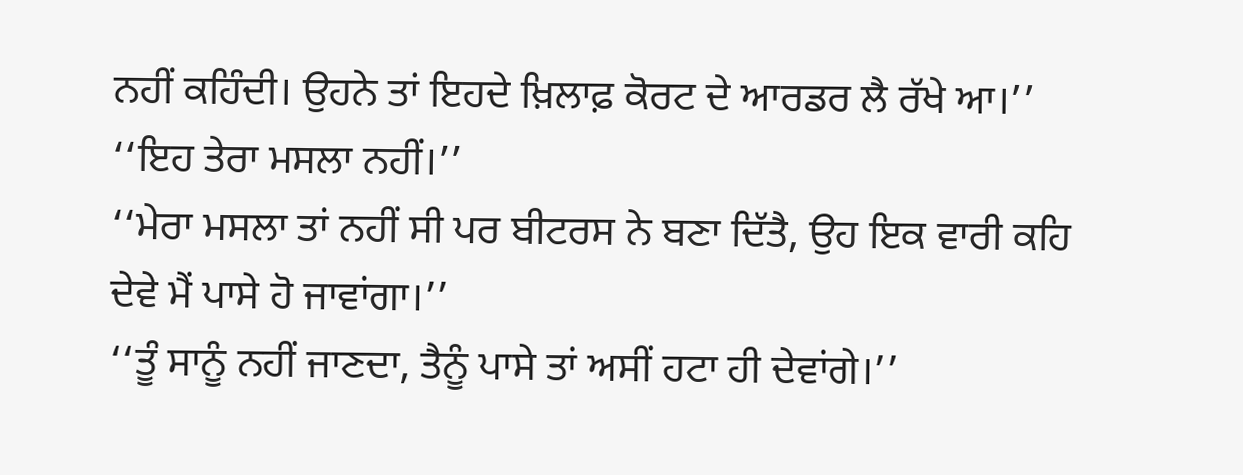ਨਹੀਂ ਕਹਿੰਦੀ। ਉਹਨੇ ਤਾਂ ਇਹਦੇ ਖ਼ਿਲਾਫ਼ ਕੋਰਟ ਦੇ ਆਰਡਰ ਲੈ ਰੱਖੇ ਆ।’’
‘‘ਇਹ ਤੇਰਾ ਮਸਲਾ ਨਹੀਂ।’’
‘‘ਮੇਰਾ ਮਸਲਾ ਤਾਂ ਨਹੀਂ ਸੀ ਪਰ ਬੀਟਰਸ ਨੇ ਬਣਾ ਦਿੱਤੈ, ਉਹ ਇਕ ਵਾਰੀ ਕਹਿ ਦੇਵੇ ਮੈਂ ਪਾਸੇ ਹੋ ਜਾਵਾਂਗਾ।’’
‘‘ਤੂੰ ਸਾਨੂੰ ਨਹੀਂ ਜਾਣਦਾ, ਤੈਨੂੰ ਪਾਸੇ ਤਾਂ ਅਸੀਂ ਹਟਾ ਹੀ ਦੇਵਾਂਗੇ।’’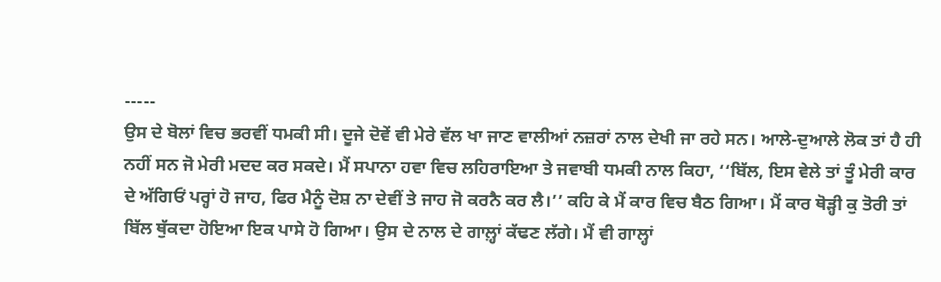-----
ਉਸ ਦੇ ਬੋਲਾਂ ਵਿਚ ਭਰਵੀਂ ਧਮਕੀ ਸੀ। ਦੂਜੇ ਦੋਵੇਂ ਵੀ ਮੇਰੇ ਵੱਲ ਖਾ ਜਾਣ ਵਾਲੀਆਂ ਨਜ਼ਰਾਂ ਨਾਲ ਦੇਖੀ ਜਾ ਰਹੇ ਸਨ। ਆਲੇ-ਦੁਆਲੇ ਲੋਕ ਤਾਂ ਹੈ ਹੀ ਨਹੀਂ ਸਨ ਜੋ ਮੇਰੀ ਮਦਦ ਕਰ ਸਕਦੇ। ਮੈਂ ਸਪਾਨਾ ਹਵਾ ਵਿਚ ਲਹਿਰਾਇਆ ਤੇ ਜਵਾਬੀ ਧਮਕੀ ਨਾਲ ਕਿਹਾ, ‘‘ਬਿੱਲ, ਇਸ ਵੇਲੇ ਤਾਂ ਤੂੰ ਮੇਰੀ ਕਾਰ ਦੇ ਅੱਗਿਓਂ ਪਰ੍ਹਾਂ ਹੋ ਜਾਹ, ਫਿਰ ਮੈਨੂੰ ਦੋਸ਼ ਨਾ ਦੇਵੀਂ ਤੇ ਜਾਹ ਜੋ ਕਰਨੈ ਕਰ ਲੈ।’’ ਕਹਿ ਕੇ ਮੈਂ ਕਾਰ ਵਿਚ ਬੈਠ ਗਿਆ। ਮੈਂ ਕਾਰ ਥੋੜ੍ਹੀ ਕੁ ਤੋਰੀ ਤਾਂ ਬਿੱਲ ਥੁੱਕਦਾ ਹੋਇਆ ਇਕ ਪਾਸੇ ਹੋ ਗਿਆ। ਉਸ ਦੇ ਨਾਲ ਦੇ ਗਾਲ਼੍ਹਾਂ ਕੱਢਣ ਲੱਗੇ। ਮੈਂ ਵੀ ਗਾਲ੍ਹਾਂ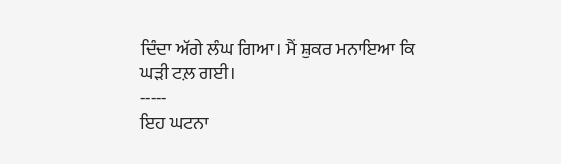ਦਿੰਦਾ ਅੱਗੇ ਲੰਘ ਗਿਆ। ਮੈਂ ਸ਼ੁਕਰ ਮਨਾਇਆ ਕਿ ਘੜੀ ਟਲ਼ ਗਈ।
-----
ਇਹ ਘਟਨਾ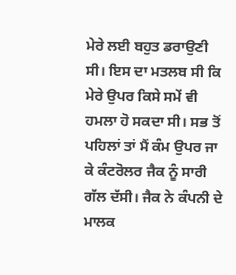ਮੇਰੇ ਲਈ ਬਹੁਤ ਡਰਾਉਣੀ ਸੀ। ਇਸ ਦਾ ਮਤਲਬ ਸੀ ਕਿ ਮੇਰੇ ਉਪਰ ਕਿਸੇ ਸਮੇਂ ਵੀ ਹਮਲਾ ਹੋ ਸਕਦਾ ਸੀ। ਸਭ ਤੋਂ ਪਹਿਲਾਂ ਤਾਂ ਮੈਂ ਕੰਮ ਉਪਰ ਜਾ ਕੇ ਕੰਟਰੋਲਰ ਜੈਕ ਨੂੰ ਸਾਰੀ ਗੱਲ ਦੱਸੀ। ਜੈਕ ਨੇ ਕੰਪਨੀ ਦੇ ਮਾਲਕ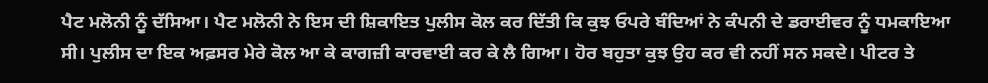ਪੈਟ ਮਲੋਨੀ ਨੂੰ ਦੱਸਿਆ। ਪੈਟ ਮਲੋਨੀ ਨੇ ਇਸ ਦੀ ਸ਼ਿਕਾਇਤ ਪੁਲੀਸ ਕੋਲ ਕਰ ਦਿੱਤੀ ਕਿ ਕੁਝ ਓਪਰੇ ਬੰਦਿਆਂ ਨੇ ਕੰਪਨੀ ਦੇ ਡਰਾਈਵਰ ਨੂੰ ਧਮਕਾਇਆ ਸੀ। ਪੁਲੀਸ ਦਾ ਇਕ ਅਫ਼ਸਰ ਮੇਰੇ ਕੋਲ ਆ ਕੇ ਕਾਗਜ਼ੀ ਕਾਰਵਾਈ ਕਰ ਕੇ ਲੈ ਗਿਆ। ਹੋਰ ਬਹੁਤਾ ਕੁਝ ਉਹ ਕਰ ਵੀ ਨਹੀਂ ਸਨ ਸਕਦੇ। ਪੀਟਰ ਤੇ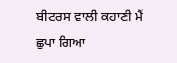ਬੀਟਰਸ ਵਾਲੀ ਕਹਾਣੀ ਮੈਂ ਛੁਪਾ ਗਿਆ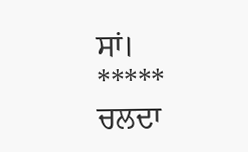ਸਾਂ।
*****
ਚਲਦਾ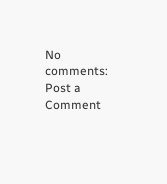No comments:
Post a Comment